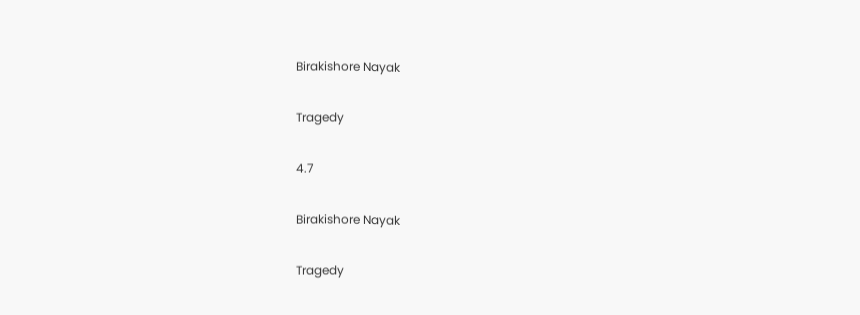Birakishore Nayak

Tragedy

4.7

Birakishore Nayak

Tragedy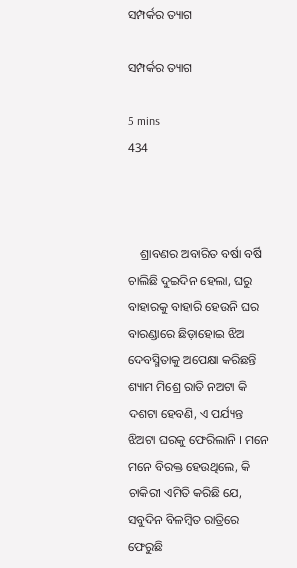ସମ୍ପର୍କର ତ୍ୟାଗ

ସମ୍ପର୍କର ତ୍ୟାଗ

5 mins
434



    ଶ୍ରାବଣର ଅବାରିତ ବର୍ଷା ବର୍ଷି ଚାଲିଛି ଦୁଇଦିନ ହେଲା, ଘରୁ ବାହାରକୁ ବାହାରି ହେଉନି ଘର ବାରଣ୍ଡାରେ ଛିଡ଼ାହୋଇ ଝିଅ ଦେବସ୍ମିତାକୁ ଅପେକ୍ଷା କରିଛନ୍ତି ଶ୍ୟାମ ମିଶ୍ରେ ରାତି ନଅଟା କି ଦଶଟା ହେବଣି, ଏ ପର୍ଯ୍ୟନ୍ତ ଝିଅଟା ଘରକୁ ଫେରିଲାନି । ମନେ ମନେ ବିରକ୍ତ ହେଉଥିଲେ, କି ଚାକିରୀ ଏମିତି କରିଛି ଯେ, ସବୁଦିନ ବିଳମ୍ବିତ ରାତ୍ରିରେ ଫେରୁଛି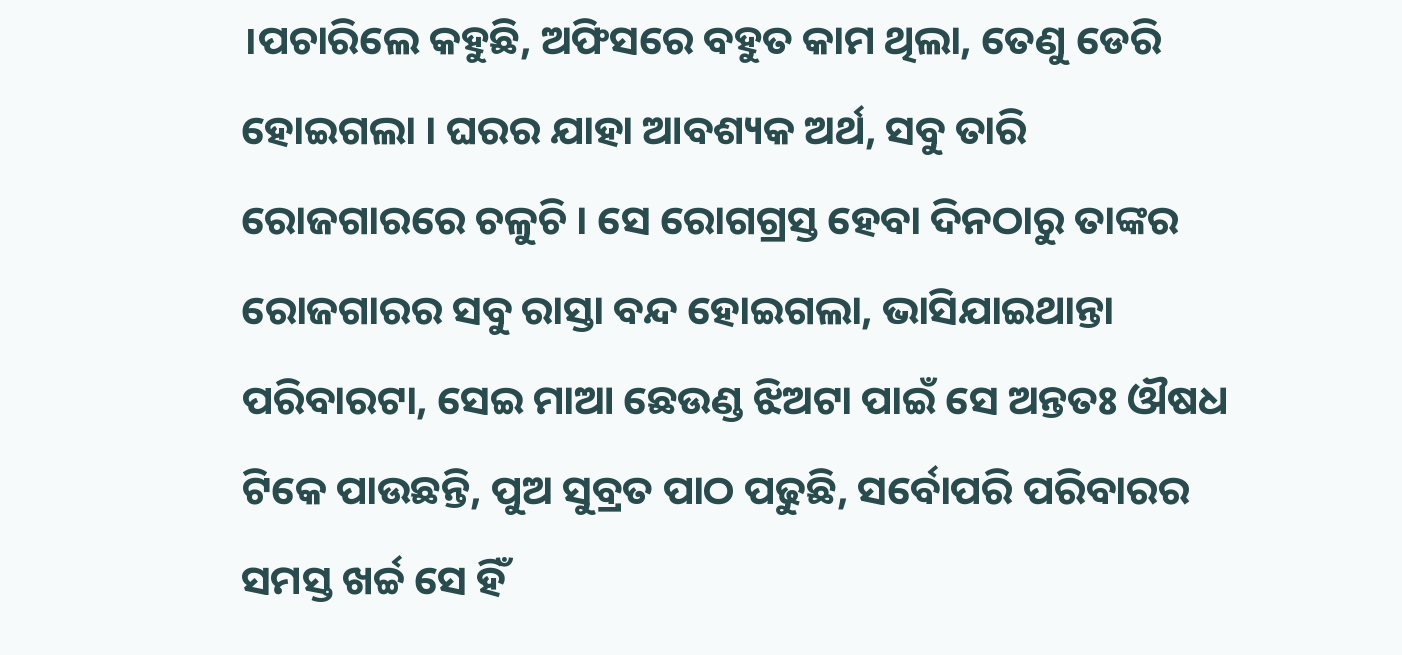।ପଚାରିଲେ କହୁଛି, ଅଫିସରେ ବହୁତ କାମ ଥିଲା, ତେଣୁ ଡେରି ହୋଇଗଲା । ଘରର ଯାହା ଆବଶ୍ୟକ ଅର୍ଥ, ସବୁ ତାରି ରୋଜଗାରରେ ଚଳୁଚି । ସେ ରୋଗଗ୍ରସ୍ତ ହେବା ଦିନଠାରୁ ତାଙ୍କର ରୋଜଗାରର ସବୁ ରାସ୍ତା ବନ୍ଦ ହୋଇଗଲା, ଭାସିଯାଇଥାନ୍ତା ପରିବାରଟା, ସେଇ ମାଆ ଛେଉଣ୍ଡ ଝିଅଟା ପାଇଁ ସେ ଅନ୍ତତଃ ଔଷଧ ଟିକେ ପାଉଛନ୍ତି, ପୁଅ ସୁବ୍ରତ ପାଠ ପଢୁଛି, ସର୍ବୋପରି ପରିବାରର ସମସ୍ତ ଖର୍ଚ୍ଚ ସେ ହିଁ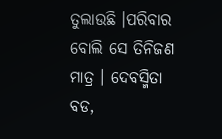ତୁଲାଉଛି ।ପରିବାର ବୋଲି ସେ ତିନିଜଣ ମାତ୍ର । ଦେବସ୍ମିତା ବଡ,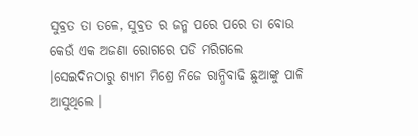ସୁବ୍ରତ ତା ତଳେ, ସୁବ୍ରତ ର ଜନ୍ମ ପରେ ପରେ ତା ବୋଉ କେଉଁ ଏକ ଅଜଣା ରୋଗରେ ପଡି ମରିଗଲେ ।ସେଇଦିନଠାରୁ ଶ୍ୟାମ ମିଶ୍ରେ ନିଜେ ରାନ୍ଧିବାଢି ଛୁଆଙ୍କୁ ପାଳି ଆସୁଥିଲେ ।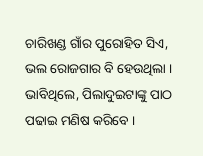ଚାରିଖଣ୍ଡ ଗାଁର ପୁରୋହିତ ସିଏ, ଭଲ ରୋଜଗାର ବି ହେଉଥିଲା । ଭାବିଥିଲେ, ପିଲାଦୁଇଟାଙ୍କୁ ପାଠ ପଢାଇ ମଣିଷ କରିବେ ।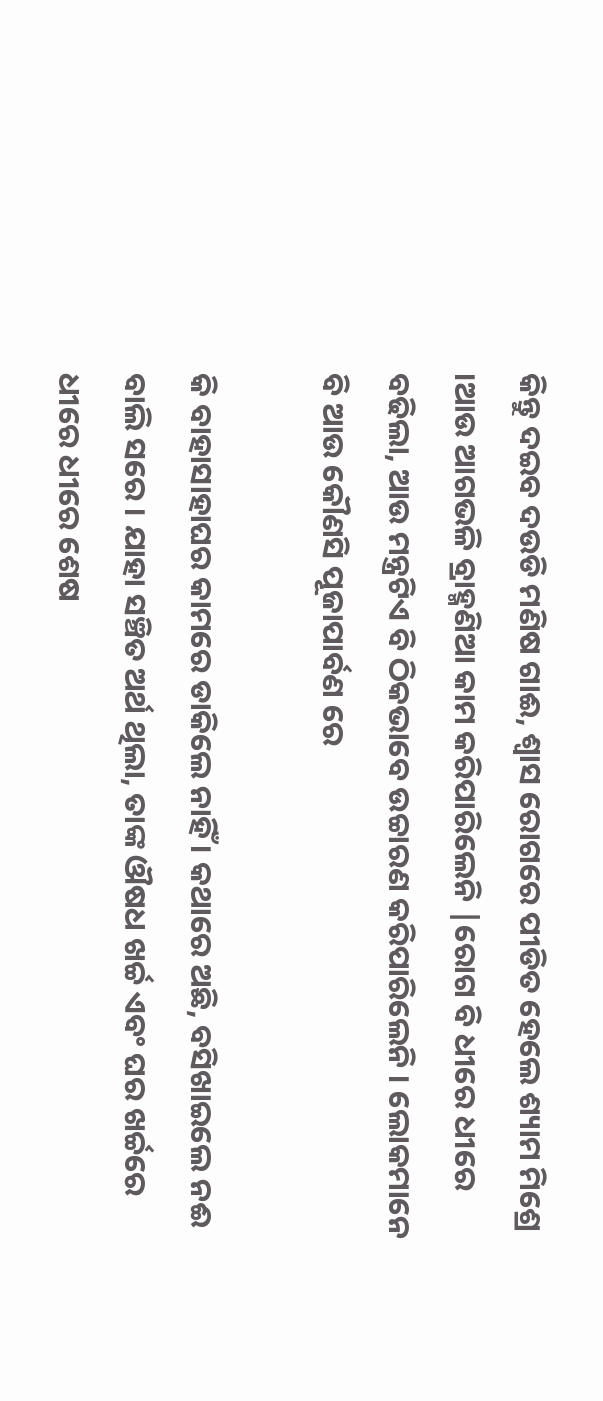କିନ୍ତୁ ଦଇବ ଦଉଡି ମଣିଷ ଗାଈ, ଶ୍ୱାସ ରୋଗରେ ପୀଡିତ ହେଲେ ଶ୍ୟାମ ମିଶ୍ରେ ।ଆଉ ଆଗଭଳି ବ୍ରାହ୍ମଣିଆ କାମ କରିପାରିଲେନି |ରୋଗ ବି ଧୀରେ ଧୀରେ ବଢିଲା, ଆଉ ମନ୍ତ୍ରଟିଏ ବି ଠିକଭାବେ ଉଚ୍ଚାରଣ କରିପାରିଲେନି । ଲୋକମାନେ ବି ଆଉ କୌଣସି ପୂଜାପାର୍ବଣ ରେ

କି ବାହାସାହାଘର କାମରେ ଡାକିଲେ ନାହିଁ । କଥାରେ ଅଛି, ବସିଖାଇଲେ ନଈ ବାଲି ସରେ । ଯାହା ସଞ୍ଚିତ ଅର୍ଥ ଥିଲା, ତାଙ୍କ ଔଷଧ ଖର୍ଚ୍ଚ ଏବଂ ଘର ଖର୍ଚ୍ଚରେ ଧୀରେ ଧୀରେ ଶେଷ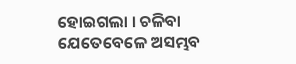ହୋଇଗଲା । ଚଳିବା ଯେତେବେଳେ ଅସମ୍ଭବ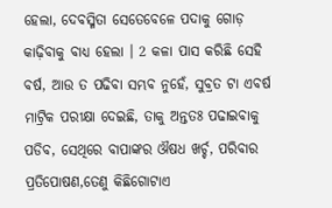ହେଲା, ଦେବସ୍ମିତା ସେତେବେଳେ ପଦାକୁ ଗୋଡ଼ କାଢ଼ିବାକୁ ବାଧ୍ୟ ହେଲା । 2 କଳା ପାସ କରିଛି ସେହି ବର୍ଷ, ଆଉ ତ ପଢିବା ସମ୍ଭବ ନୁହେଁ, ସୁବ୍ରତ ଟା ଏବର୍ଷ ମାଟ୍ରିକ ପରୀକ୍ଷା ଦେଇଛି, ତାକୁ ଅନ୍ତତଃ ପଢାଇବାକୁ ପଡିବ, ସେଥିରେ ବାପାଙ୍କର ଔଷଧ ଖର୍ଚ୍ଚ, ପରିବାର ପ୍ରତିପୋଷଣ,ତେଣୁ କିଛିଗୋଟାଏ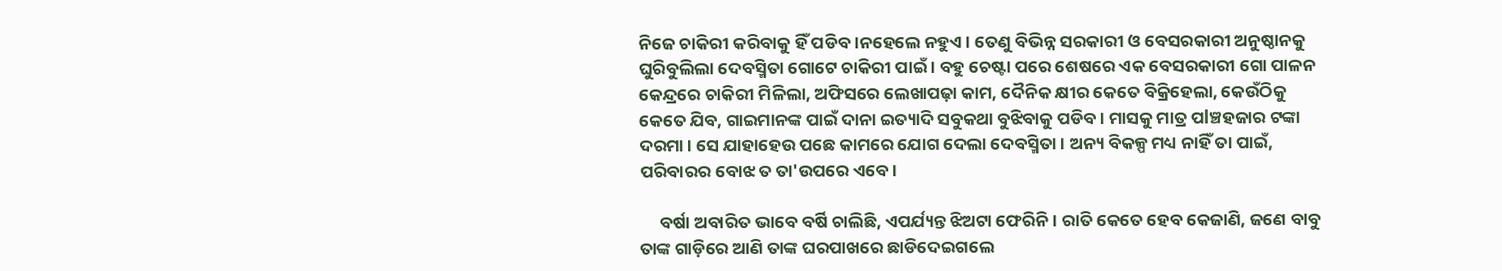ନିଜେ ଚାକିରୀ କରିବାକୁ ହିଁ ପଡିବ ।ନହେଲେ ନହୁଏ । ତେଣୁ ବିଭିନ୍ନ ସରକାରୀ ଓ ବେସରକାରୀ ଅନୁଷ୍ଠାନକୁ ଘୁରିବୁଲିଲା ଦେବସ୍ମିତା ଗୋଟେ ଚାକିରୀ ପାଇଁ । ବହୁ ଚେଷ୍ଟା ପରେ ଶେଷରେ ଏକ ବେସରକାରୀ ଗୋ ପାଳନ କେନ୍ଦ୍ରରେ ଚାକିରୀ ମିଳିଲା, ଅଫିସରେ ଲେଖାପଢ଼ା କାମ, ଦୈନିକ କ୍ଷୀର କେତେ ବିକ୍ରିହେଲା, କେଉଁଠିକୁ କେତେ ଯିବ, ଗାଇମାନଙ୍କ ପାଇଁ ଦାନା ଇତ୍ୟାଦି ସବୁକଥା ବୁଝିବାକୁ ପଡିବ । ମାସକୁ ମାତ୍ର ପlଞ୍ଚହଜାର ଟଙ୍କା ଦରମା । ସେ ଯାହାହେଉ ପଛେ କାମରେ ଯୋଗ ଦେଲା ଦେବସ୍ମିତା । ଅନ୍ୟ ବିକଳ୍ପ ମଧ୍ୟ ନାହିଁ ତା ପାଇଁ, ପରିବାରର ବୋଝ ତ ତା'ଉପରେ ଏବେ ।

     ବର୍ଷା ଅବାରିତ ଭାବେ ବର୍ଷି ଚାଲିଛି, ଏପର୍ଯ୍ୟନ୍ତ ଝିଅଟା ଫେରିନି । ରାତି କେତେ ହେବ କେଜାଣି, ଜଣେ ବାବୁ ତାଙ୍କ ଗାଡ଼ିରେ ଆଣି ତାଙ୍କ ଘରପାଖରେ ଛାଡିଦେଇଗଲେ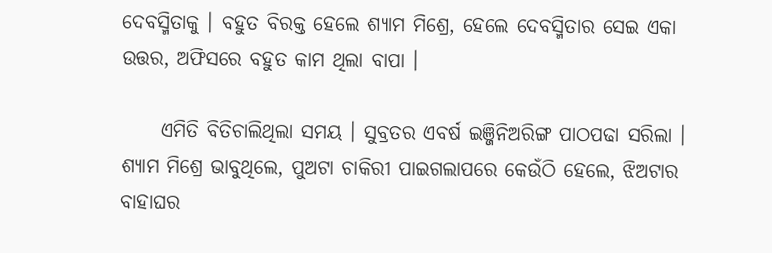ଦେବସ୍ମିତାକୁ । ବହୁତ ବିରକ୍ତ ହେଲେ ଶ୍ୟାମ ମିଶ୍ରେ, ହେଲେ ଦେବସ୍ମିତାର ସେଇ ଏକା ଉତ୍ତର, ଅଫିସରେ ବହୁତ କାମ ଥିଲା ବାପା ।

     ଏମିତି ବିତିଚାଲିଥିଲା ସମୟ । ସୁବ୍ରତର ଏବର୍ଷ ଇଞ୍ଜିନିଅରିଙ୍ଗ ପାଠପଢା ସରିଲା । ଶ୍ୟାମ ମିଶ୍ରେ ଭାବୁଥିଲେ, ପୁଅଟା ଚାକିରୀ ପାଇଗଲାପରେ କେଉଁଠି ହେଲେ, ଝିଅଟାର ବାହାଘର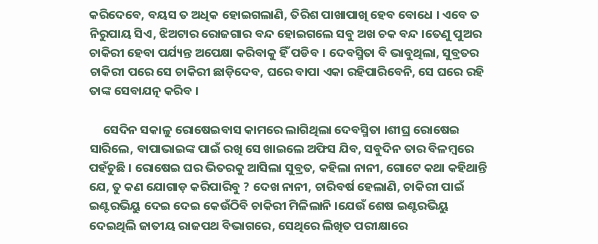କରିଦେବେ, ବୟସ ତ ଅଧିକ ହୋଇଗଲାଣି, ତିରିଶ ପାଖାପାଖି ହେବ ବୋଧେ । ଏବେ ତ ନିରୁପାୟ ସିଏ, ଝିଅଟାର ରୋଜଗାର ବନ୍ଦ ହୋଇଗଲେ ସବୁ ଅଖ ଚକ ବନ୍ଦ ।ତେଣୁ ପୁଅର ଚାକିରୀ ହେବା ପର୍ଯ୍ୟନ୍ତ ଅପେକ୍ଷା କରିବାକୁ ହିଁ ପଡିବ । ଦେବସ୍ମିତା ବି ଭାବୁଥିଲା, ସୁବ୍ରତର ଚାକିରୀ ପରେ ସେ ଚାକିରୀ ଛାଡ଼ିଦେବ, ଘରେ ବାପା ଏକା ରହିପାରିବେନି, ସେ ଘରେ ରହି ତାଙ୍କ ସେବାଯତ୍ନ କରିବ ।

     ସେଦିନ ସକାଳୁ ରୋଷେଇବାସ କାମରେ ଲାଗିଥିଲା ଦେବସ୍ମିତା ।ଶୀଘ୍ର ରୋଷେଇ ସାରିଲେ, ବାପାଭାଇଙ୍କ ପାଇଁ ରଖି ସେ ଖାଇଲେ ଅଫିସ ଯିବ, ସବୁଦିନ ତାର ବିଳମ୍ବରେ ପହଁଚୁଛି । ରୋଷେଇ ଘର ଭିତରକୁ ଆସିଲା ସୁବ୍ରତ, କହିଲା ନାନୀ, ଗୋଟେ କଥା କହିଥାନ୍ତି ଯେ, ତୁ କଣ ଯୋଗାଡ଼ କରିପାରିବୁ ? ଦେଖ ନାନୀ, ଚାରିବର୍ଷ ହେଲାଣି, ଚାକିରୀ ପାଇଁ ଇଣ୍ଟରଭିୟୁ ଦେଇ ଦେଇ କେଉଁଠିବି ଚାକିରୀ ମିଳିଲାନି ।ଯେଉଁ ଶେଷ ଇଣ୍ଟରଭିୟୁ ଦେଇଥିଲି ଜାତୀୟ ରାଜପଥ ବିଭାଗରେ, ସେଥିରେ ଲିଖିତ ପରୀକ୍ଷାରେ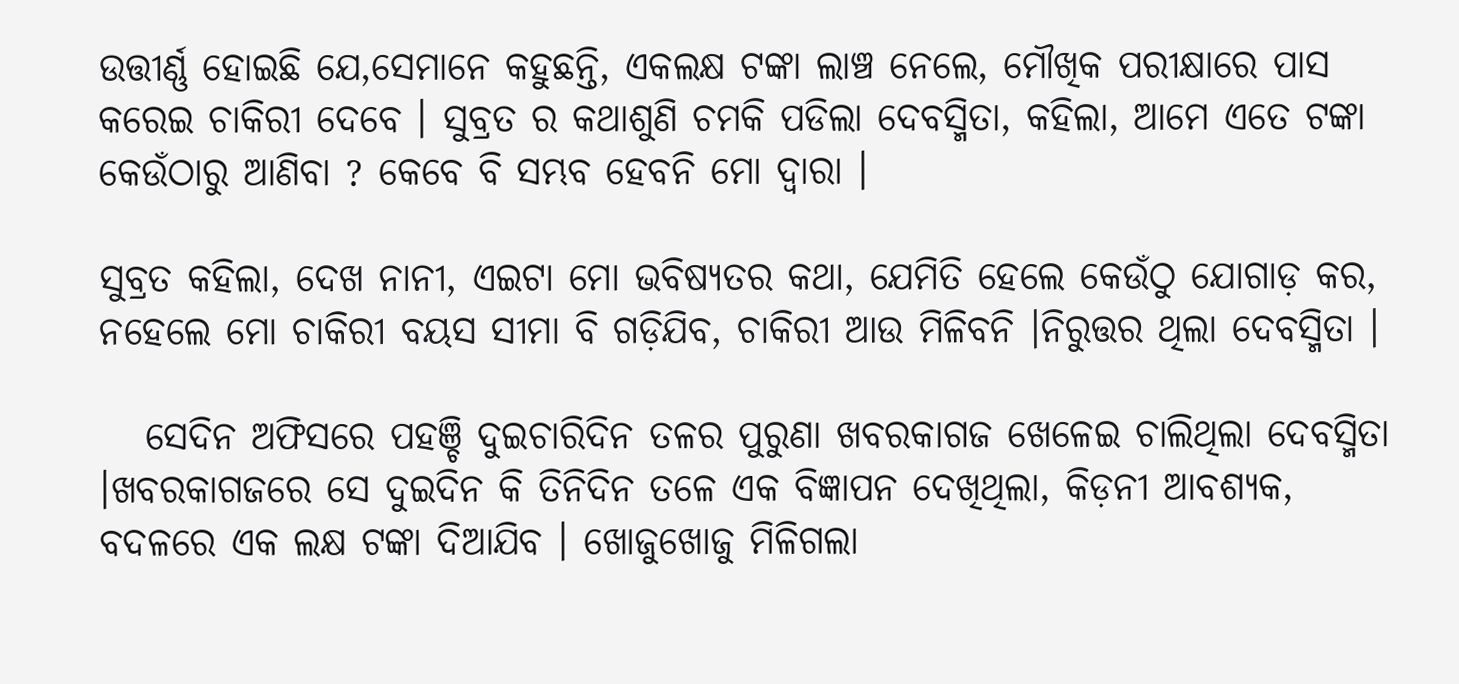ଉତ୍ତୀର୍ଣ୍ଣ ହୋଇଛି ଯେ,ସେମାନେ କହୁଛନ୍ତି, ଏକଲକ୍ଷ ଟଙ୍କା ଲାଞ୍ଚ ନେଲେ, ମୌଖିକ ପରୀକ୍ଷାରେ ପାସ କରେଇ ଚାକିରୀ ଦେବେ । ସୁବ୍ରତ ର କଥାଶୁଣି ଚମକି ପଡିଲା ଦେବସ୍ମିତା, କହିଲା, ଆମେ ଏତେ ଟଙ୍କା କେଉଁଠାରୁ ଆଣିବା ? କେବେ ବି ସମ୍ଭବ ହେବନି ମୋ ଦ୍ୱାରା ।

ସୁବ୍ରତ କହିଲା, ଦେଖ ନାନୀ, ଏଇଟା ମୋ ଭବିଷ୍ୟତର କଥା, ଯେମିତି ହେଲେ କେଉଁଠୁ ଯୋଗାଡ଼ କର, ନହେଲେ ମୋ ଚାକିରୀ ବୟସ ସୀମା ବି ଗଡ଼ିଯିବ, ଚାକିରୀ ଆଉ ମିଳିବନି ।ନିରୁତ୍ତର ଥିଲା ଦେବସ୍ମିତା ।

   ସେଦିନ ଅଫିସରେ ପହଞ୍ଚି ଦୁଇଚାରିଦିନ ତଳର ପୁରୁଣା ଖବରକାଗଜ ଖେଳେଇ ଚାଲିଥିଲା ଦେବସ୍ମିତା ।ଖବରକାଗଜରେ ସେ ଦୁଇଦିନ କି ତିନିଦିନ ତଳେ ଏକ ବିଜ୍ଞାପନ ଦେଖିଥିଲା, କିଡ଼ନୀ ଆବଶ୍ୟକ, ବଦଳରେ ଏକ ଲକ୍ଷ ଟଙ୍କା ଦିଆଯିବ । ଖୋଜୁଖୋଜୁ ମିଳିଗଲା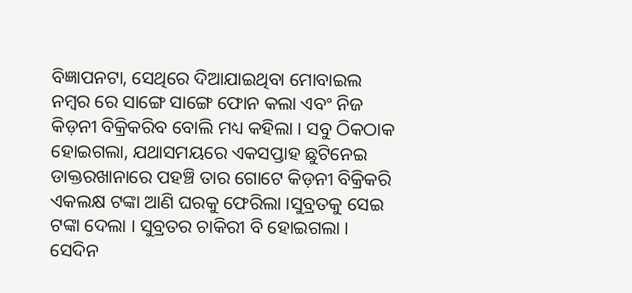ବିଜ୍ଞାପନଟା, ସେଥିରେ ଦିଆଯାଇଥିବା ମୋବାଇଲ ନମ୍ବର ରେ ସାଙ୍ଗେ ସାଙ୍ଗେ ଫୋନ କଲା ଏବଂ ନିଜ କିଡ଼ନୀ ବିକ୍ରିକରିବ ବୋଲି ମଧ୍ୟ କହିଲା । ସବୁ ଠିକଠାକ ହୋଇଗଲା, ଯଥାସମୟରେ ଏକସପ୍ତାହ ଛୁଟିନେଇ ଡାକ୍ତରଖାନାରେ ପହଞ୍ଚି ତାର ଗୋଟେ କିଡ଼ନୀ ବିକ୍ରିକରି ଏକଲକ୍ଷ ଟଙ୍କା ଆଣି ଘରକୁ ଫେରିଲା ।ସୁବ୍ରତକୁ ସେଇ ଟଙ୍କା ଦେଲା । ସୁବ୍ରତର ଚାକିରୀ ବି ହୋଇଗଲା । ସେଦିନ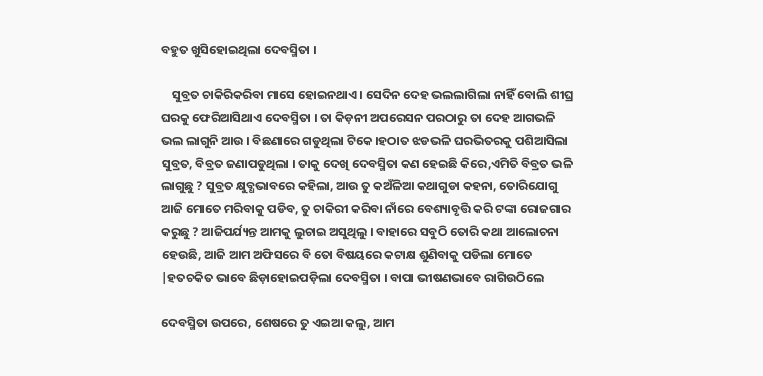ବହୁତ ଖୁସିହୋଇଥିଲା ଦେବସ୍ମିତା ।

    ସୁବ୍ରତ ଚାକିରିକରିବା ମାସେ ହୋଇନଥାଏ । ସେଦିନ ଦେହ ଭଲଲାଗିଲା ନାହିଁ ବୋଲି ଶୀଘ୍ର ଘରକୁ ଫେରିଆସିଥାଏ ଦେବସ୍ମିତା । ତା କିଡ଼ନୀ ଅପରେସନ ପରଠାରୁ ତା ଦେହ ଆଗଭଳି ଭଲ ଲାଗୁନି ଆଉ । ବିଛଣାରେ ଗଡୁଥିଲା ଟିକେ ।ହଠାତ ଝଡଭଳି ଘରଭିତରକୁ ପଶିଆସିଲା ସୁବ୍ରତ, ବିବ୍ରତ ଜଣାପଡୁଥିଲା । ତାକୁ ଦେଖି ଦେବସ୍ମିତା କଣ ହେଇଛି କିରେ,ଏମିତି ବିବ୍ରତ ଭଳି ଲାଗୁଛୁ ? ସୁବ୍ରତ କ୍ଷୁବ୍ଧଭାବରେ କହିଲା, ଆଉ ତୁ କଅଁଳିଆ କଥାଗୁଡା କହନା, ତୋରିଯୋଗୁ ଆଜି ମୋତେ ମରିବାକୁ ପଡିବ, ତୁ ଚାକିରୀ କରିବା ନାଁରେ ବେଶ୍ୟାବୃତ୍ତି କରି ଟଙ୍କା ରୋଜଗାର କରୁଛୁ ? ଆଜିପର୍ଯ୍ୟନ୍ତ ଆମକୁ ଲୁଚାଇ ଅସୁଥିଲୁ । ବାହାରେ ସବୁଠି ତୋରି କଥା ଆଲୋଚନା ହେଉଛି, ଆଜି ଆମ ଅଫିସରେ ବି ତୋ ବିଷୟରେ କଟାକ୍ଷ ଶୁଣିବାକୁ ପଡିଲା ମୋତେ |ହତଚକିତ ଭାବେ ଛିଡ଼ାହୋଇପଡ଼ିଲା ଦେବସ୍ମିତା । ବାପା ଭୀଷଣଭାବେ ରାଗିଉଠିଲେ

ଦେବସ୍ମିତା ଉପରେ, ଶେଷରେ ତୁ ଏଇଆ କଲୁ, ଆମ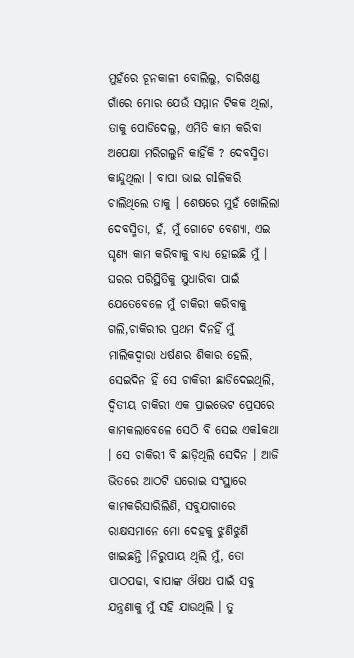ମୁହଁରେ ଚୂନକାଳୀ ବୋଲିଲୁ, ଚାରିଖଣ୍ଡ ଗାଁରେ ମୋର ଯେଉଁ ସମ୍ମାନ ଟିକକ ଥିଲା, ତାକୁ ପୋଡିଦେଲୁ, ଏମିତି କାମ କରିବା ଅପେକ୍ଷା ମରିଗଲୁନି କାହିଁକି ? ଦେବସ୍ମିତା କାନ୍ଦୁଥିଲା । ବାପା ଭାଇ ଗlଳିକରି ଚାଲିଥିଲେ ତାକୁ । ଶେଷରେ ମୁହଁ ଖୋଲିଲା ଦେବସ୍ମିତା, ହଁ, ମୁଁ ଗୋଟେ ବେଶ୍ୟା, ଏଇ ଘୃଣ୍ୟ କାମ କରିବାକୁ ବାଧ୍ୟ ହୋଇଛି ମୁଁ । ଘରର ପରିସ୍ଥିତିକୁ ସୁଧାରିବା ପାଇଁ ଯେତେବେଳେ ମୁଁ ଚାକିରୀ କରିବାକୁ ଗଲି,ଚାକିରୀର ପ୍ରଥମ ଦିନହିଁ ମୁଁ ମାଲିକଦ୍ୱାରା ଧର୍ଷଣର ଶିକାର ହେଲି, ସେଇଦିନ ହିଁ ସେ ଚାକିରୀ ଛାଡିଦେଇଥିଲି, ଦ୍ଵିତୀୟ ଚାକିରୀ ଏକ ପ୍ରାଇଭେଟ ପ୍ରେସରେ କାମକଲାବେଳେ ସେଠି ବି ସେଇ ଏକlକଥା । ସେ ଚାକିରୀ ବି ଛାଡ଼ିଥିଲି ସେଦିନ । ଆଜି ଭିତରେ ଆଠଟି ଘରୋଇ ସଂସ୍ଥାରେ କାମକରିସାରିଲିଣି, ସବୁଯାଗାରେ ରାକ୍ଷସମାନେ ମୋ ଦେହକୁ ଝୁଣିଝୁଣି ଖାଇଛନ୍ତି ।ନିରୁପାୟ ଥିଲି ମୁଁ, ତୋ ପାଠପଢା, ବାପାଙ୍କ ଔଷଧ ପାଇଁ ସବୁ ଯନ୍ତ୍ରଣାକୁ ମୁଁ ସହି ଯାଉଥିଲି । ତୁ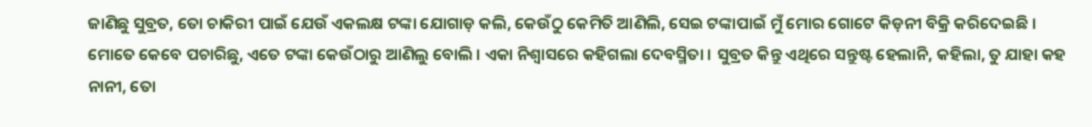ଜାଣିଛୁ ସୁବ୍ରତ, ତୋ ଚାକିରୀ ପାଇଁ ଯେଉଁ ଏକଲକ୍ଷ ଟଙ୍କା ଯୋଗାଡ଼ କଲି, କେଉଁଠୁ କେମିତି ଆଣିଲି, ସେଇ ଟଙ୍କାପାଇଁ ମୁଁ ମୋର ଗୋଟେ କିଡ଼ନୀ ବିକ୍ରି କରିଦେଇଛି । ମୋତେ କେବେ ପଚାରିଛୁ, ଏତେ ଟଙ୍କା କେଉଁଠାରୁ ଆଣିଲୁ ବୋଲି । ଏକା ନିଶ୍ୱାସରେ କହିଗଲା ଦେବସ୍ମିତା । ସୁବ୍ରତ କିନ୍ତୁ ଏଥିରେ ସନ୍ତୁଷ୍ଟ ହେଲାନି, କହିଲା, ତୁ ଯାହା କହ ନାନୀ, ତୋ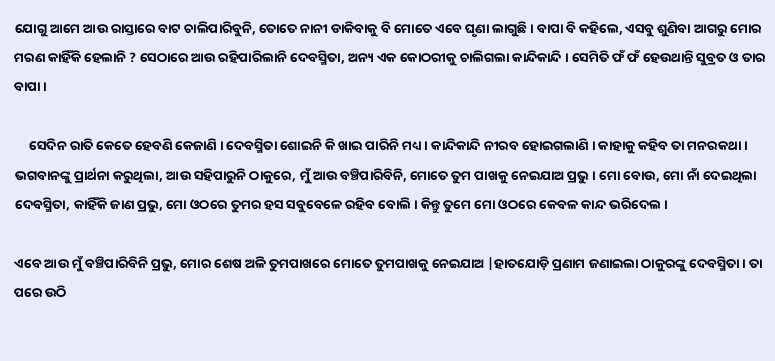ଯୋଗୁ ଆମେ ଆଉ ରାସ୍ତାରେ ବାଟ ଚାଲିପାରିବୁନି, ତୋତେ ନାନୀ ଡାକିବାକୁ ବି ମୋତେ ଏବେ ଘୃଣା ଲାଗୁଛି । ବାପା ବି କହିଲେ, ଏସବୁ ଶୁଣିବା ଆଗରୁ ମୋର ମରଣ କାହିଁକି ହେଲାନି ? ସେଠାରେ ଆଉ ରହିପାରିଲାନି ଦେବସ୍ମିତା, ଅନ୍ୟ ଏକ କୋଠରୀକୁ ଚାଲିଗଲା କାନ୍ଦିକାନ୍ଦି । ସେମିତି ଫଁ ଫଁ ହେଉଥାନ୍ତି ସୁବ୍ରତ ଓ ତାର ବାପା ।

     ସେଦିନ ରାତି କେତେ ହେବଣି କେଜାଣି । ଦେବସ୍ମିତା ଶୋଇନି କି ଖାଇ ପାରିନି ମଧ୍ୟ । କାନ୍ଦିକାନ୍ଦି ନୀରବ ହୋଇଗଲାଣି । କାହାକୁ କହିବ ତା ମନରକଥା । ଭଗବାନଙ୍କୁ ପ୍ରାର୍ଥନା କରୁଥିଲା, ଆଉ ସହିପାରୁନି ଠାକୁରେ, ମୁଁ ଆଉ ବଞ୍ଚିପାରିବିନି, ମୋତେ ତୁମ ପାଖକୁ ନେଇଯାଅ ପ୍ରଭୁ । ମୋ ବୋଉ, ମୋ ନାଁ ଦେଇଥିଲା ଦେବସ୍ମିତା, କାହିଁକି ଜାଣ ପ୍ରଭୁ, ମୋ ଓଠରେ ତୁମର ହସ ସବୁବେଳେ ରହିବ ବୋଲି । କିନ୍ତୁ ତୁମେ ମୋ ଓଠରେ କେବଳ କାନ୍ଦ ଭରିଦେଲ ।

ଏବେ ଆଉ ମୁଁ ବଞ୍ଚିପାରିବିନି ପ୍ରଭୁ, ମୋର ଶେଷ ଅଳି ତୁମପାଖରେ ମୋତେ ତୁମପାଖକୁ ନେଇଯାଅ |ହାତଯୋଡ଼ି ପ୍ରଣାମ ଜଣାଇଲା ଠାକୁରଙ୍କୁ ଦେବସ୍ମିତା । ତା ପରେ ଉଠି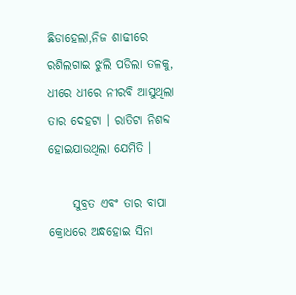ଛିଡାହେଲା,ନିଜ ଶାଢୀରେ ରଶିଲଗାଇ ଝୁଲି ପଡିଲା ତଳକୁ, ଧୀରେ ଧୀରେ ନୀରବି ଆସୁଥିଲା ତାର ଦେହଟା । ରାତିଟା ନିଶବ୍ଦ ହୋଇଯାଉଥିଲା ଯେମିତି ।

     ସୁବ୍ରତ ଏବଂ ତାର ବାପା କ୍ରୋଧରେ ଅନ୍ଧହୋଇ ସିନା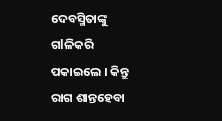ଦେବସ୍ମିତାଙ୍କୁ ଗlଳିକରି ପକାଇଲେ । କିନ୍ତୁ ରାଗ ଶାନ୍ତହେବା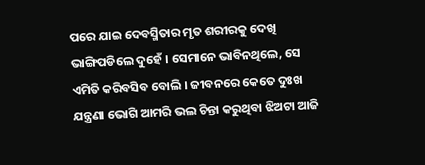ପରେ ଯାଇ ଦେବସ୍ମିତାର ମୃତ ଶରୀରକୁ ଦେଖି ଭାଙ୍ଗିପଡିଲେ ଦୁହେଁ । ସେମାନେ ଭାବିନଥିଲେ, ସେ ଏମିତି କରିବସିବ ବୋଲି । ଜୀବନରେ କେତେ ଦୁଃଖ ଯନ୍ତ୍ରଣା ଭୋଗି ଆମରି ଭଲ ଚିନ୍ତା କରୁଥିବା ଝିଅଟା ଆଜି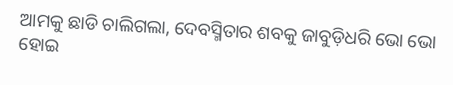ଆମକୁ ଛାଡି ଚାଲିଗଲା, ଦେବସ୍ମିତାର ଶବକୁ ଜାବୁଡ଼ିଧରି ଭୋ ଭୋ ହୋଇ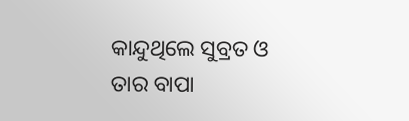କାନ୍ଦୁଥିଲେ ସୁବ୍ରତ ଓ ତାର ବାପା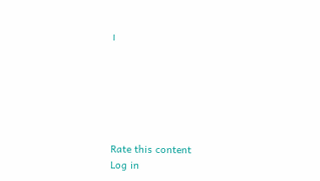।






Rate this content
Log in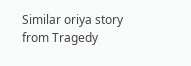Similar oriya story from Tragedy